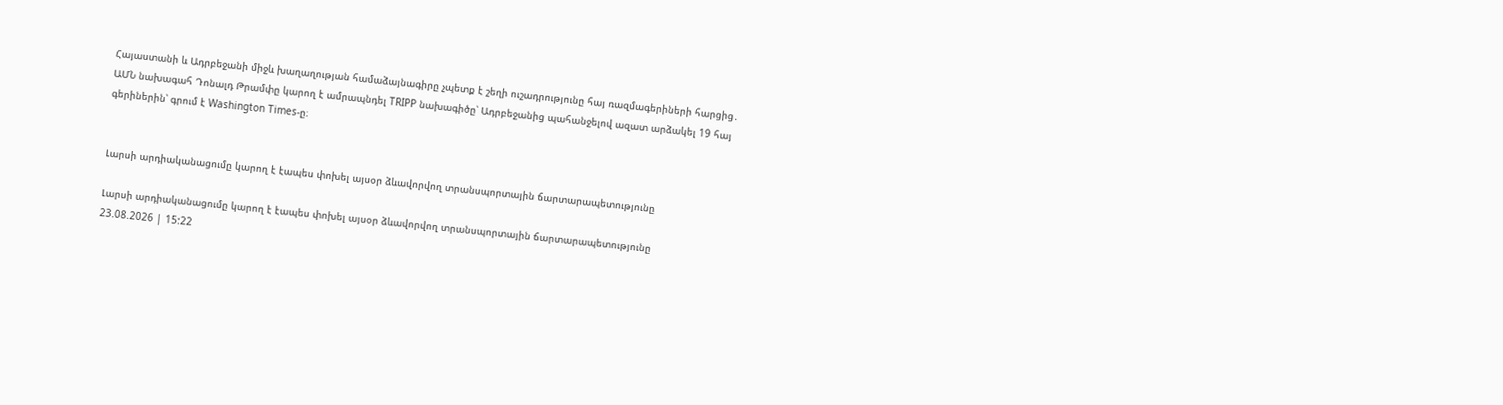Հայաստանի և Ադրբեջանի միջև խաղաղության համաձայնագիրը չպետք է շեղի ուշադրությունը հայ ռազմագերիների հարցից․ ԱՄՆ նախագահ Դոնալդ Թրամփը կարող է ամրապնդել TRIPP նախագիծը՝ Ադրբեջանից պահանջելով ազատ արձակել 19 հայ գերիներին՝ գրում է Washington Times-ը։


Լարսի արդիականացումը կարող է էապես փոխել այսօր ձևավորվող տրանսպորտային ճարտարապետությունը

Լարսի արդիականացումը կարող է էապես փոխել այսօր ձևավորվող տրանսպորտային ճարտարապետությունը
23.08.2026 | 15:22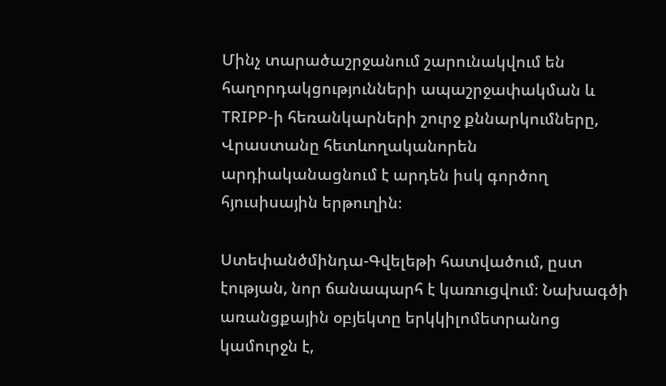Մինչ տարածաշրջանում շարունակվում են հաղորդակցությունների ապաշրջափակման և TRIPP-ի հեռանկարների շուրջ քննարկումները, Վրաստանը հետևողականորեն արդիականացնում է արդեն իսկ գործող հյուսիսային երթուղին։

Ստեփանծմինդա-Գվելեթի հատվածում, ըստ էության, նոր ճանապարհ է կառուցվում։ Նախագծի առանցքային օբյեկտը երկկիլոմետրանոց կամուրջն է,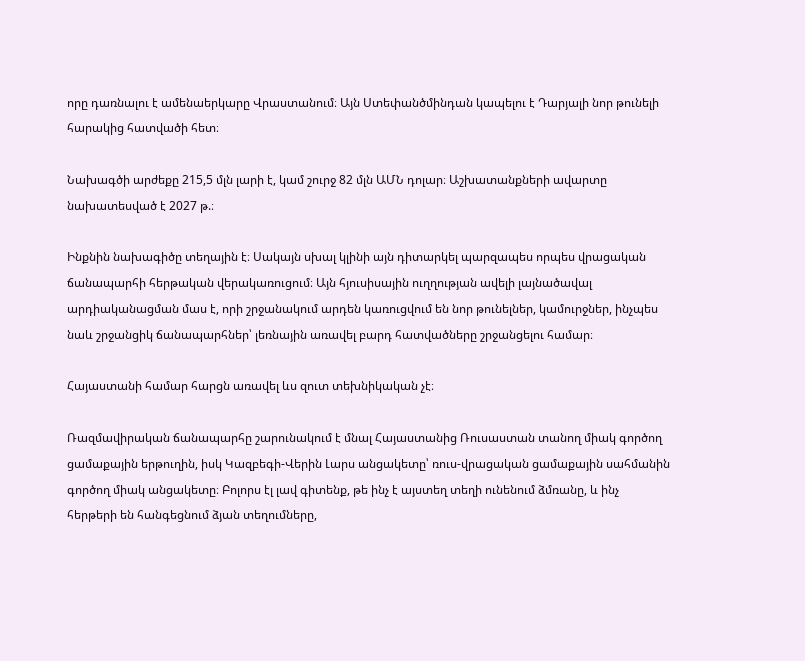որը դառնալու է ամենաերկարը Վրաստանում։ Այն Ստեփանծմինդան կապելու է Դարյալի նոր թունելի հարակից հատվածի հետ։

Նախագծի արժեքը 215,5 մլն լարի է, կամ շուրջ 82 մլն ԱՄՆ դոլար։ Աշխատանքների ավարտը նախատեսված է 2027 թ.։

Ինքնին նախագիծը տեղային է։ Սակայն սխալ կլինի այն դիտարկել պարզապես որպես վրացական ճանապարհի հերթական վերակառուցում։ Այն հյուսիսային ուղղության ավելի լայնածավալ արդիականացման մաս է, որի շրջանակում արդեն կառուցվում են նոր թունելներ, կամուրջներ, ինչպես նաև շրջանցիկ ճանապարհներ՝ լեռնային առավել բարդ հատվածները շրջանցելու համար։

Հայաստանի համար հարցն առավել ևս զուտ տեխնիկական չէ։

Ռազմավիրական ճանապարհը շարունակում է մնալ Հայաստանից Ռուսաստան տանող միակ գործող ցամաքային երթուղին, իսկ Կազբեգի-Վերին Լարս անցակետը՝ ռուս-վրացական ցամաքային սահմանին գործող միակ անցակետը։ Բոլորս էլ լավ գիտենք, թե ինչ է այստեղ տեղի ունենում ձմռանը, և ինչ հերթերի են հանգեցնում ձյան տեղումները,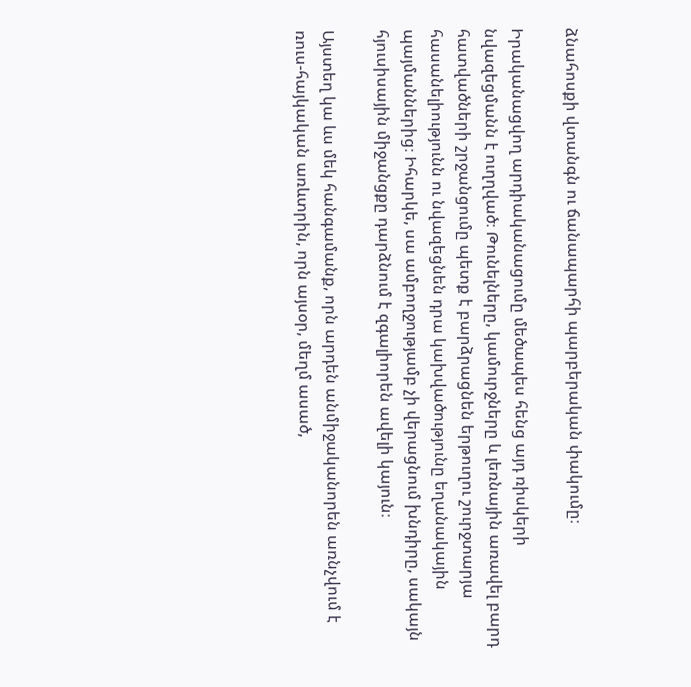ձնահոսքի վտանգն ու ճանապարհի պարբերական փակումը։

Իրականացվող արդիականացումը մեծապես հենց այդ ռիսկերի նվազեցմանն է ուղղված։ Թունելները, կամուրջները և լեռնային առավել բարդ հատվածների շրջանցումը պետք է բարձրացնեն երթուղու շուրջտարյա հասանելիությունն ու նվազեցնեն դրա կախվածությունը եղանակային պայմաններից։ Իհարկե, սա ամբողջությամբ չի վերացնում խնդիրը, սակայն հյուսիսային միջանցքը դարձնում է զգալիորեն ավելի կայուն։

Այստեղ կա ևս մեկ հանգամանք, որն արդեն անմիջականորեն առնչվում է ռուս-հայկական առևտրին, որն այսօր, մեղմ ասած,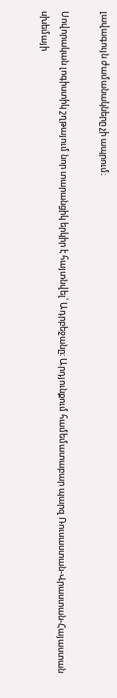լավագույն ժամանակները չի ապրում։

Սովորական լոգիստիկ շղթայում նոր տարանցիկ երկիր է հայտնվել՝ Ադրբեջանը։ Արդյունքում համեմատաբար պարզ Ռուսաստան-Վրաստան-Հայաստան սխեմայի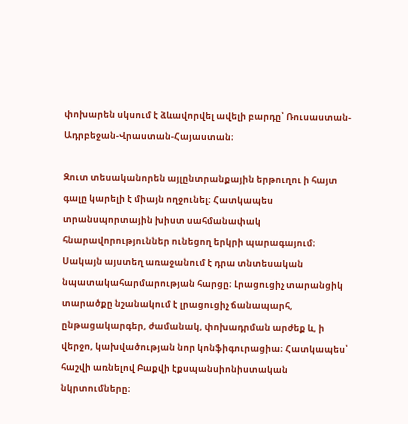փոխարեն սկսում է ձևավորվել ավելի բարդը՝ Ռուսաստան-Ադրբեջան-Վրաստան-Հայաստան։

Զուտ տեսականորեն այլընտրանքային երթուղու ի հայտ գալը կարելի է միայն ողջունել։ Հատկապես տրանսպորտային խիստ սահմանափակ հնարավորություններ ունեցող երկրի պարագայում։ Սակայն այստեղ առաջանում է դրա տնտեսական նպատակահարմարության հարցը։ Լրացուցիչ տարանցիկ տարածքը նշանակում է լրացուցիչ ճանապարհ, ընթացակարգեր, ժամանակ, փոխադրման արժեք և, ի վերջո, կախվածության նոր կոնֆիգուրացիա։ Հատկապես՝ հաշվի առնելով Բաքվի էքսպանսիոնիստական նկրտումները։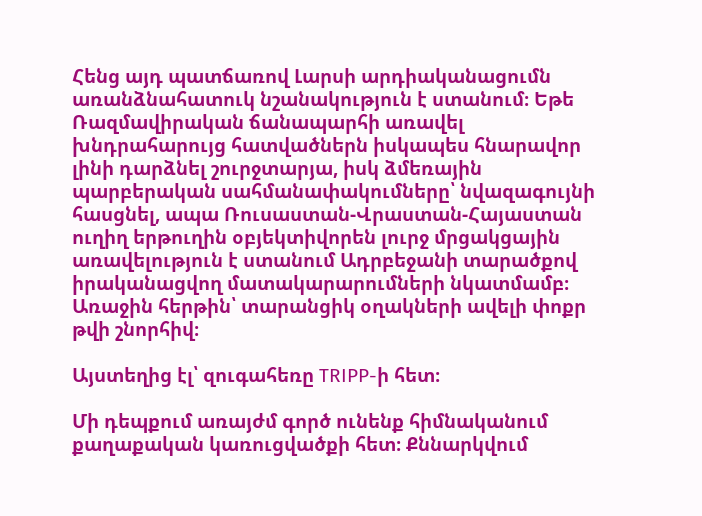Հենց այդ պատճառով Լարսի արդիականացումն առանձնահատուկ նշանակություն է ստանում։ Եթե Ռազմավիրական ճանապարհի առավել խնդրահարույց հատվածներն իսկապես հնարավոր լինի դարձնել շուրջտարյա, իսկ ձմեռային պարբերական սահմանափակումները՝ նվազագույնի հասցնել, ապա Ռուսաստան-Վրաստան-Հայաստան ուղիղ երթուղին օբյեկտիվորեն լուրջ մրցակցային առավելություն է ստանում Ադրբեջանի տարածքով իրականացվող մատակարարումների նկատմամբ։ Առաջին հերթին՝ տարանցիկ օղակների ավելի փոքր թվի շնորհիվ։

Այստեղից էլ՝ զուգահեռը TRIPP-ի հետ։

Մի դեպքում առայժմ գործ ունենք հիմնականում քաղաքական կառուցվածքի հետ։ Քննարկվում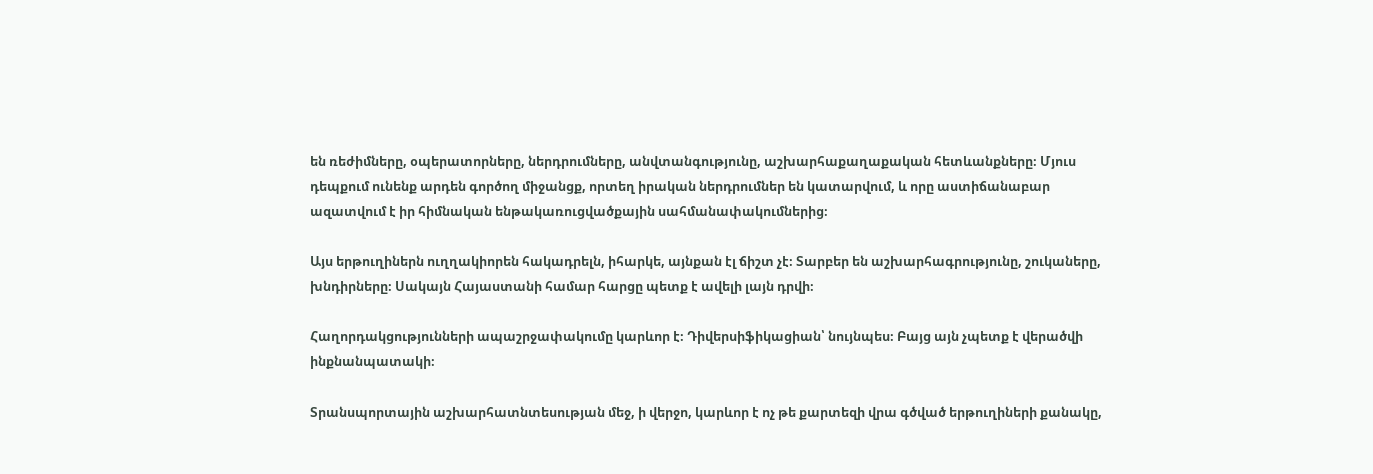են ռեժիմները, օպերատորները, ներդրումները, անվտանգությունը, աշխարհաքաղաքական հետևանքները։ Մյուս դեպքում ունենք արդեն գործող միջանցք, որտեղ իրական ներդրումներ են կատարվում, և որը աստիճանաբար ազատվում է իր հիմնական ենթակառուցվածքային սահմանափակումներից։

Այս երթուղիներն ուղղակիորեն հակադրելն, իհարկե, այնքան էլ ճիշտ չէ։ Տարբեր են աշխարհագրությունը, շուկաները, խնդիրները։ Սակայն Հայաստանի համար հարցը պետք է ավելի լայն դրվի։

Հաղորդակցությունների ապաշրջափակումը կարևոր է։ Դիվերսիֆիկացիան՝ նույնպես։ Բայց այն չպետք է վերածվի ինքնանպատակի։

Տրանսպորտային աշխարհատնտեսության մեջ, ի վերջո, կարևոր է ոչ թե քարտեզի վրա գծված երթուղիների քանակը,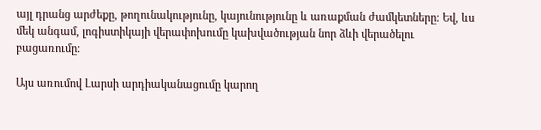այլ դրանց արժեքը, թողունակությունը, կայունությունը և առաքման ժամկետները։ Եվ, ևս մեկ անգամ, լոգիստիկայի վերափոխումը կախվածության նոր ձևի վերածելու բացառումը։

Այս առումով Լարսի արդիականացումը կարող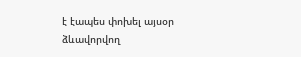է էապես փոխել այսօր ձևավորվող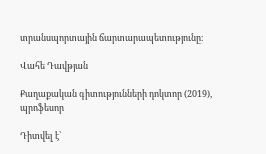տրանսպորտային ճարտարապետությունը։

Վահե Դավթյան

Քաղաքական գիտությունների դոկտոր (2019), պրոֆեսոր

Դիտվել է՝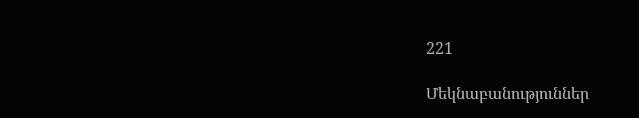221

Մեկնաբանություններ